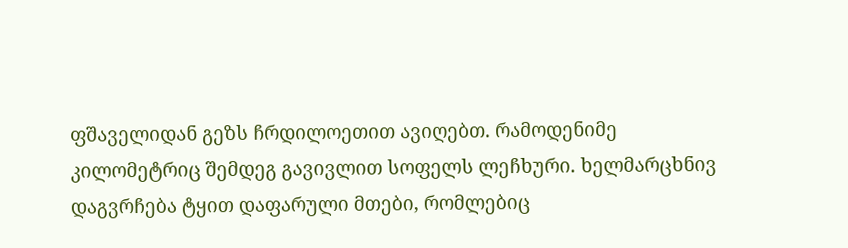ფშაველიდან გეზს ჩრდილოეთით ავიღებთ. რამოდენიმე კილომეტრიც შემდეგ გავივლით სოფელს ლეჩხური. ხელმარცხნივ დაგვრჩება ტყით დაფარული მთები, რომლებიც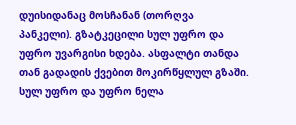დუისიდანაც მოსჩანან (თორღვა პანკელი). გზატკეცილი სულ უფრო და უფრო უვარგისი ხდება. ასფალტი თანდა თან გადადის ქვებით მოკირწყლულ გზაში. სულ უფრო და უფრო ნელა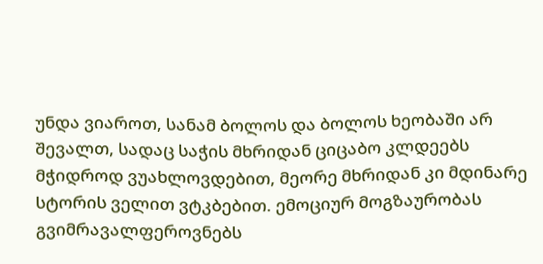უნდა ვიაროთ, სანამ ბოლოს და ბოლოს ხეობაში არ შევალთ, სადაც საჭის მხრიდან ციცაბო კლდეებს მჭიდროდ ვუახლოვდებით, მეორე მხრიდან კი მდინარე სტორის ველით ვტკბებით. ემოციურ მოგზაურობას გვიმრავალფეროვნებს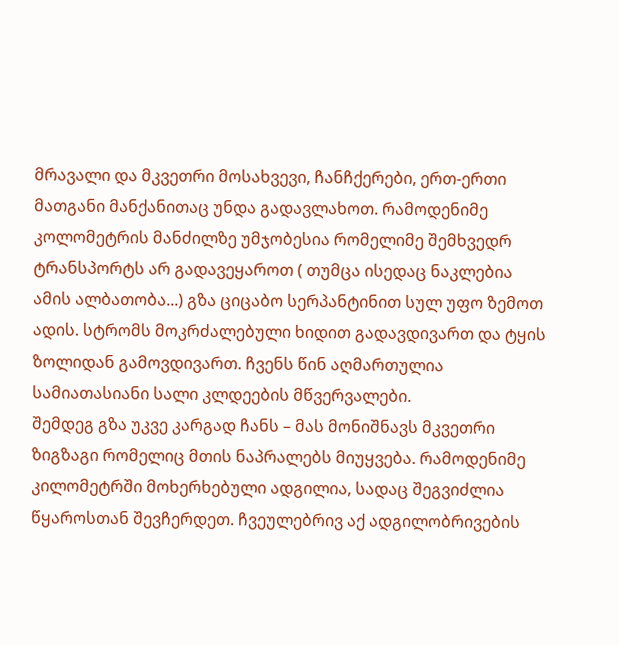მრავალი და მკვეთრი მოსახვევი, ჩანჩქერები, ერთ-ერთი მათგანი მანქანითაც უნდა გადავლახოთ. რამოდენიმე კოლომეტრის მანძილზე უმჯობესია რომელიმე შემხვედრ ტრანსპორტს არ გადავეყაროთ ( თუმცა ისედაც ნაკლებია ამის ალბათობა...) გზა ციცაბო სერპანტინით სულ უფო ზემოთ ადის. სტრომს მოკრძალებული ხიდით გადავდივართ და ტყის ზოლიდან გამოვდივართ. ჩვენს წინ აღმართულია სამიათასიანი სალი კლდეების მწვერვალები.
შემდეგ გზა უკვე კარგად ჩანს – მას მონიშნავს მკვეთრი ზიგზაგი რომელიც მთის ნაპრალებს მიუყვება. რამოდენიმე კილომეტრში მოხერხებული ადგილია, სადაც შეგვიძლია წყაროსთან შევჩერდეთ. ჩვეულებრივ აქ ადგილობრივების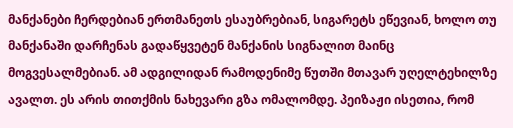მანქანები ჩერდებიან ერთმანეთს ესაუბრებიან, სიგარეტს ეწევიან, ხოლო თუ მანქანაში დარჩენას გადაწყვეტენ მანქანის სიგნალით მაინც მოგვესალმებიან. ამ ადგილიდან რამოდენიმე წუთში მთავარ უღელტეხილზე ავალთ. ეს არის თითქმის ნახევარი გზა ომალომდე. პეიზაჟი ისეთია, რომ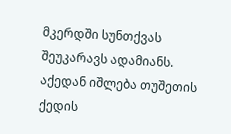მკერდში სუნთქვას შეუკარავს ადამიანს. აქედან იშლება თუშეთის ქედის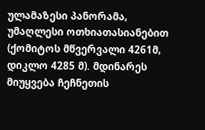ულამაზესი პანორამა, უმაღლესი ოთხიათასიანებით (ქომიტოს მწვერვალი 4261მ, დიკლო 4285 მ). მდინარეს მიუყვება ჩეჩნეთის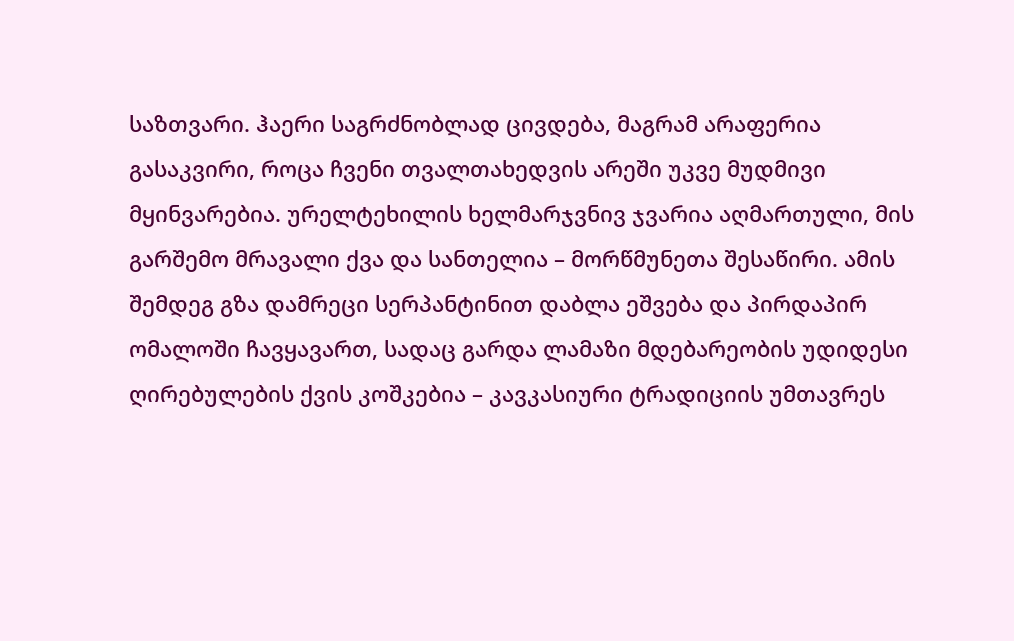საზთვარი. ჰაერი საგრძნობლად ცივდება, მაგრამ არაფერია გასაკვირი, როცა ჩვენი თვალთახედვის არეში უკვე მუდმივი მყინვარებია. ურელტეხილის ხელმარჯვნივ ჯვარია აღმართული, მის გარშემო მრავალი ქვა და სანთელია – მორწმუნეთა შესაწირი. ამის შემდეგ გზა დამრეცი სერპანტინით დაბლა ეშვება და პირდაპირ ომალოში ჩავყავართ, სადაც გარდა ლამაზი მდებარეობის უდიდესი ღირებულების ქვის კოშკებია – კავკასიური ტრადიციის უმთავრეს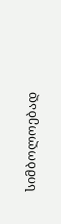სიმბოლოებად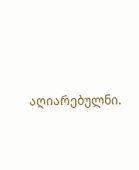აღიარებულნი.